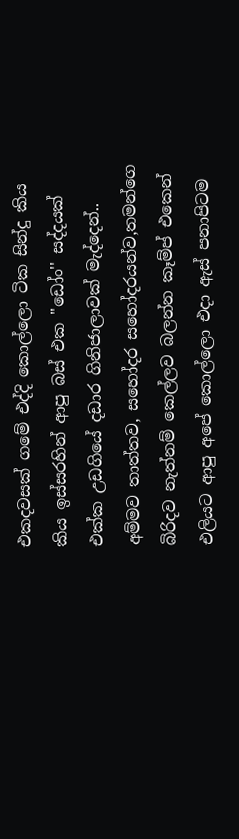එකදවසක් ගමේ එද්දි කොල්ලො ටික සින්දු කිය කිය ඉස්සරහින් ආපු බස් එක ''ඩෝං'' සද්දයක් එක්ක උඩගියේ දඩාර ගිනිජාලාවක් මැද්දෙන්.. අම්මව තාත්තව, සහෝදර සහෝදරයන්ව,තමන්ගෙ බිරිදව නැත්නම් කෙල්ලව බලන්න කෑම්ප් එකෙන් එලියට ආපු අපේ කොල්ලො එදා ඇස් පනාපිටම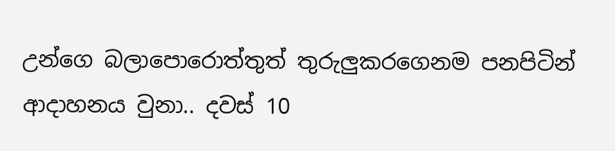උන්ගෙ බලාපොරොත්තුත් තුරුලුකරගෙනම පනපිටින් ආදාහනය වුනා.. දවස් 10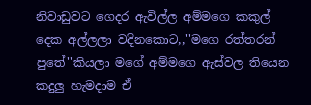නිවාඩුවට ගෙදර ඇවිල්ල අම්මගෙ කකුල් දෙක අල්ලලා වදිනකොට,,''මගෙ රත්තරන් පුතේ''කියලා මගේ අම්මගෙ ඇස්වල තියෙන කදුලු හැමදාම ඒ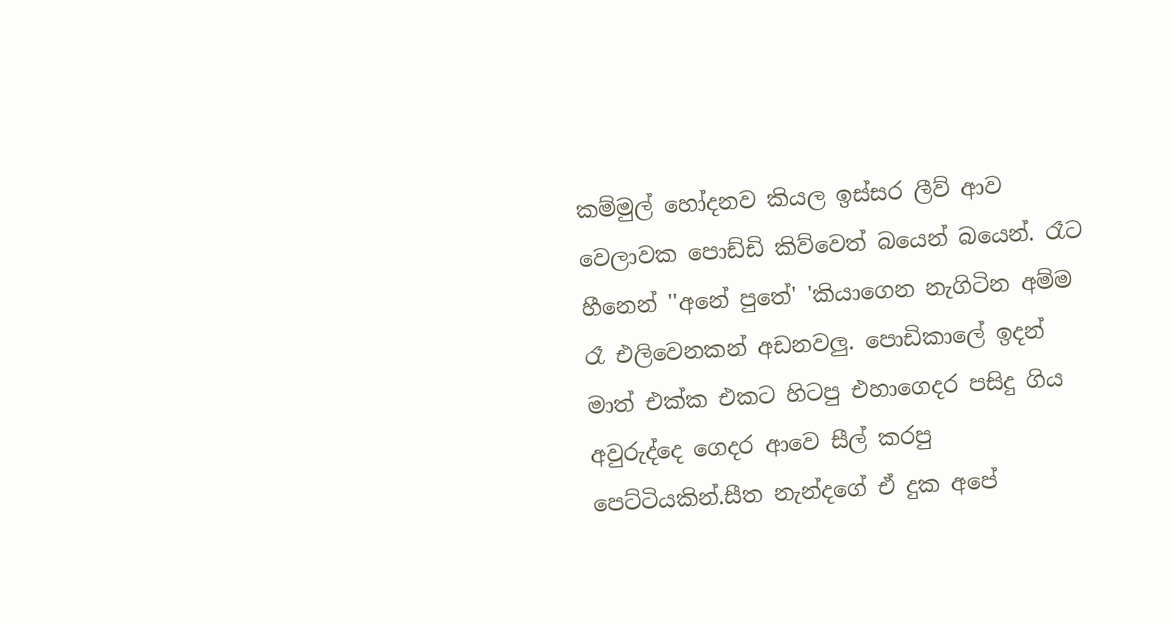කම්මුල් හෝදනව කියල ඉස්සර ලීව් ආව වෙලාවක පොඩ්ඩි කිව්වෙත් බයෙන් බයෙන්. රෑට හීනෙන් ''අනේ පුතේ' 'කියාගෙන නැගිටින අම්ම රෑ එලිවෙනකන් අඩනවලු. පොඩිකාලේ ඉදන් මාත් එක්ක එකට හිටපු එහාගෙදර පසිදු ගිය අවුරුද්දෙ ගෙදර ආවෙ සීල් කරපු පෙට්ටියකින්.සීත නැන්දගේ ඒ දුක අපේ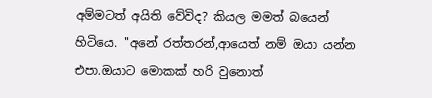අම්මටත් අයිති වේවිද? කියල මමත් බයෙන් හිටියෙ. ''අනේ රත්තරන්,ආයෙත් නම් ඔයා යන්න එපා.ඔයාට මොකක් හරි වුනොත්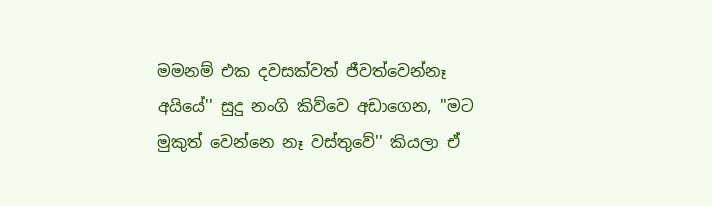මමනම් එක දවසක්වත් ජීවත්වෙන්නෑ අයියේ'' සුදු නංගි කිව්වෙ අඩාගෙන, ''මට මුකුත් වෙන්නෙ නෑ වස්තුවේ'' කියලා ඒ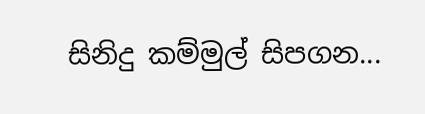සිනිදු කම්මුල් සිපගන...